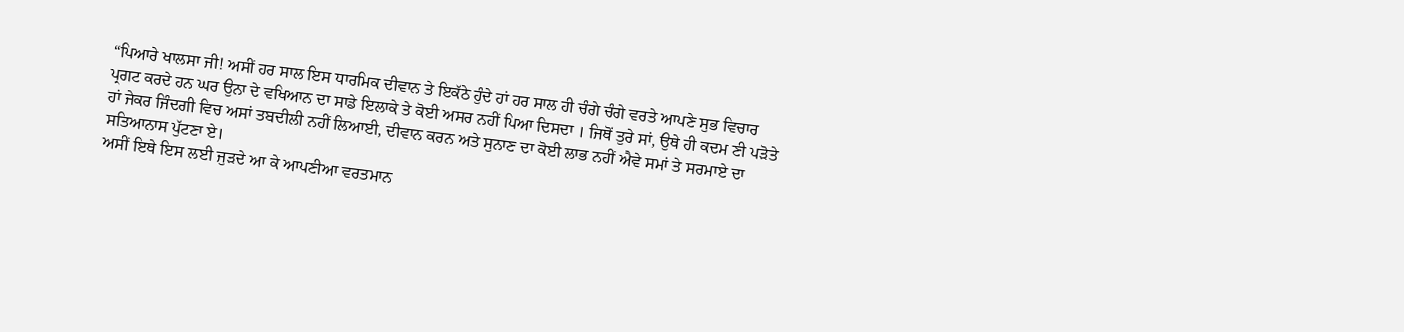“ਪਿਆਰੇ ਖਾਲਸਾ ਜੀ! ਅਸੀਂ ਹਰ ਸਾਲ ਇਸ ਧਾਰਮਿਕ ਦੀਵਾਨ ਤੇ ਇਕੱਠੇ ਹੁੰਦੇ ਹਾਂ ਹਰ ਸਾਲ ਹੀ ਚੰਗੇ ਚੰਗੇ ਵਰਤੇ ਆਪਣੇ ਸੁਭ ਵਿਚਾਰ ਪ੍ਰਗਟ ਕਰਦੇ ਹਨ ਘਰ ਉਨਾ ਦੇ ਵਖਿਆਨ ਦਾ ਸਾਡੇ ਇਲਾਕੇ ਤੇ ਕੋਈ ਅਸਰ ਨਹੀਂ ਪਿਆ ਦਿਸਦਾ । ਜਿਥੋਂ ਤੁਰੇ ਸਾਂ, ਉਥੇ ਹੀ ਕਦਮ ਣੀ ਪੜੋਤੇ ਹਾਂ ਜੇਕਰ ਜਿੰਦਗੀ ਵਿਚ ਅਸਾਂ ਤਬਦੀਲੀ ਨਹੀਂ ਲਿਆਈ, ਦੀਵਾਨ ਕਰਨ ਅਤੇ ਸੁਨਾਣ ਦਾ ਕੋਈ ਲਾਭ ਨਹੀਂ ਐਵੇ ਸਮਾਂ ਤੇ ਸਰਮਾਏ ਦਾ ਸਤਿਆਨਾਸ ਪੁੱਟਣਾ ਏ।
ਅਸੀਂ ਇਥੇ ਇਸ ਲਈ ਜੁੜਦੇ ਆ ਕੇ ਆਪਣੀਆ ਵਰਤਮਾਨ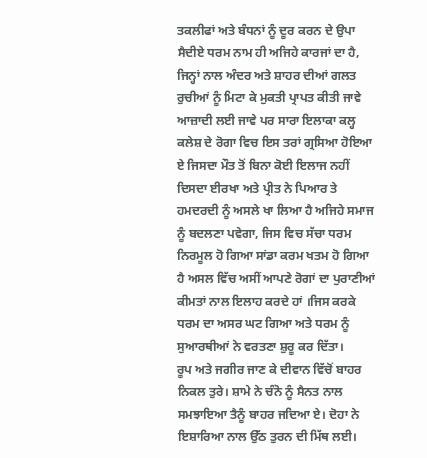ਤਕਲੀਫਾਂ ਅਤੇ ਬੰਧਨਾਂ ਨੂੰ ਦੂਰ ਕਰਨ ਦੇ ਉਪਾ ਸੈਦੀਏ ਧਰਮ ਨਾਮ ਹੀ ਅਜਿਹੇ ਕਾਰਜਾਂ ਦਾ ਹੈ, ਜਿਨ੍ਹਾਂ ਨਾਲ ਅੰਦਰ ਅਤੇ ਸ਼ਾਹਰ ਦੀਆਂ ਗਲਤ ਰੁਚੀਆਂ ਨੂੰ ਮਿਟਾ ਕੇ ਮੁਕਤੀ ਪ੍ਰਾਪਤ ਕੀਤੀ ਜਾਵੇ ਆਜ਼ਾਦੀ ਲਈ ਜਾਵੇ ਪਰ ਸਾਰਾ ਇਲਾਕਾ ਕਲ੍ਹ ਕਲੇਸ਼ ਦੇ ਰੋਗਾ ਵਿਚ ਇਸ ਤਰਾਂ ਗ੍ਰਸਿਆ ਹੋਇਆ ਏ ਜਿਸਦਾ ਮੌਤ ਤੋਂ ਬਿਨਾ ਕੋਈ ਇਲਾਜ ਨਹੀਂ ਦਿਸਦਾ ਈਰਖਾ ਅਤੇ ਪ੍ਰੀਤ ਨੇ ਪਿਆਰ ਤੇ ਹਮਦਰਦੀ ਨੂੰ ਅਸਲੇ ਖਾ ਲਿਆ ਹੈ ਅਜਿਹੇ ਸਮਾਜ ਨੂੰ ਬਦਲਣਾ ਪਵੇਗਾ, ਜਿਸ ਵਿਚ ਸੱਚਾ ਧਰਮ ਨਿਰਮੂਲ ਹੋ ਗਿਆ ਸਾਂਡਾ ਕਰਮ ਖਤਮ ਹੋ ਗਿਆ ਹੈ ਅਸਲ ਵਿੱਚ ਅਸੀਂ ਆਪਣੇ ਰੋਗਾਂ ਦਾ ਪੁਰਾਣੀਆਂ ਕੀਮਤਾਂ ਨਾਲ ਇਲਾਹ ਕਰਦੇ ਹਾਂ ।ਜਿਸ ਕਰਕੇ ਧਰਮ ਦਾ ਅਸਰ ਘਟ ਗਿਆ ਅਤੇ ਧਰਮ ਨੂੰ ਸੁਆਰਥੀਆਂ ਨੇ ਵਰਤਣਾ ਸ਼ੁਰੂ ਕਰ ਦਿੱਤਾ।
ਰੂਪ ਅਤੇ ਜਗੀਰ ਜਾਣ ਕੇ ਦੀਵਾਨ ਵਿੱਚੋਂ ਬਾਹਰ ਨਿਕਲ ਤੁਰੇ। ਸ਼ਾਮੇ ਨੇ ਚੰਨੋ ਨੂੰ ਸੈਨਤ ਨਾਲ ਸਮਝਾਇਆ ਤੈਨੂੰ ਬਾਹਰ ਜਦਿਆ ਏ। ਦੋਹਾ ਨੇ ਇਸ਼ਾਰਿਆ ਨਾਲ ਉੱਠ ਤੁਰਨ ਦੀ ਮਿੱਥ ਲਈ।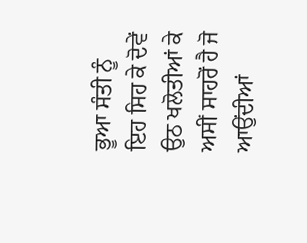ਭੂਆ ਸੰਤੀ ਨੂੰ ਇਹ ਸਿਹ ਕੇ ਦੋਵੇਂ ਉਠ ਖਲੋਤੀਆਂ ਕੇ ਅਸੀਂ ਸਾਹਰੋਂ ਹੈ ਜੋ ਆਉਂਦੀਆਂ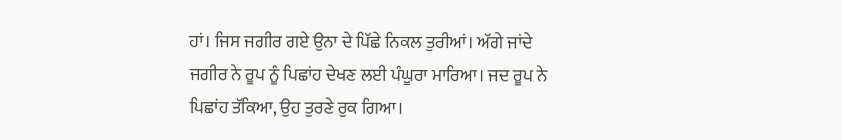ਹਾਂ। ਜਿਸ ਜਗੀਰ ਗਏ ਉਨਾ ਦੇ ਪਿੱਛੇ ਨਿਕਲ ਤੁਰੀਆਂ। ਅੱਗੇ ਜਾਂਦੇ ਜਗੀਰ ਨੇ ਰੂਪ ਨੂੰ ਪਿਛਾਂਹ ਦੇਖਣ ਲਈ ਪੰਘੂਰਾ ਮਾਰਿਆ। ਜਦ ਰੂਪ ਨੇ ਪਿਛਾਂਹ ਤੱਕਿਆ, ਉਹ ਤੁਰਣੇ ਰੁਕ ਗਿਆ।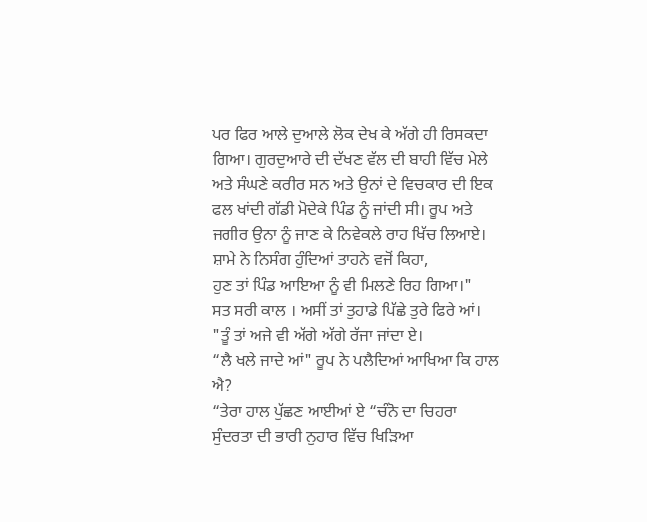ਪਰ ਫਿਰ ਆਲੇ ਦੁਆਲੇ ਲੋਕ ਦੇਖ ਕੇ ਅੱਗੇ ਹੀ ਰਿਸਕਦਾ ਗਿਆ। ਗੁਰਦੁਆਰੇ ਦੀ ਦੱਖਣ ਵੱਲ ਦੀ ਬਾਹੀ ਵਿੱਚ ਮੇਲੇ ਅਤੇ ਸੰਘਣੇ ਕਰੀਰ ਸਨ ਅਤੇ ਉਨਾਂ ਦੇ ਵਿਚਕਾਰ ਦੀ ਇਕ ਫਲ ਖਾਂਦੀ ਗੱਡੀ ਮੋਦੇਕੇ ਪਿੰਡ ਨੂੰ ਜਾਂਦੀ ਸੀ। ਰੂਪ ਅਤੇ ਜਗੀਰ ਉਨਾ ਨੂੰ ਜਾਣ ਕੇ ਨਿਵੇਕਲੇ ਰਾਹ ਖਿੱਚ ਲਿਆਏ। ਸ਼ਾਮੇ ਨੇ ਨਿਸੰਗ ਹੁੰਦਿਆਂ ਤਾਹਨੇ ਵਜੋਂ ਕਿਹਾ,
ਹੁਣ ਤਾਂ ਪਿੰਡ ਆਇਆ ਨੂੰ ਵੀ ਮਿਲਣੇ ਰਿਹ ਗਿਆ।"
ਸਤ ਸਰੀ ਕਾਲ । ਅਸੀਂ ਤਾਂ ਤੁਹਾਡੇ ਪਿੱਛੇ ਤੁਰੇ ਫਿਰੇ ਆਂ।
"ਤੂੰ ਤਾਂ ਅਜੇ ਵੀ ਅੱਗੇ ਅੱਗੇ ਰੱਜਾ ਜਾਂਦਾ ਏ।
“ਲੈ ਖਲੇ ਜਾਦੇ ਆਂ" ਰੂਪ ਨੇ ਪਲੈਦਿਆਂ ਆਖਿਆ ਕਿ ਹਾਲ ਐ?
“ਤੇਰਾ ਹਾਲ ਪੁੱਛਣ ਆਈਆਂ ਏ “ਚੰਨੋ ਦਾ ਚਿਹਰਾ ਸੁੰਦਰਤਾ ਦੀ ਭਾਰੀ ਨੁਹਾਰ ਵਿੱਚ ਖਿੜਿਆ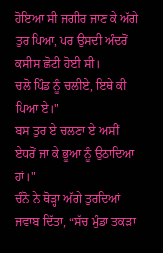ਹੋਇਆ ਸੀ ਜਗੀਰ ਜਾਣ ਕੇ ਅੱਗੇ ਤੁਰ ਪਿਆ, ਪਰ ਉਸਦੀ ਅੰਦਰੋਂ ਕਸੀਸ ਛੋਟੀ ਹੋਈ ਸੀ।
ਚਲੋ ਪਿੰਡ ਨੂੰ ਚਲੀਏ, ਇਥੇ ਕੀ ਪਿਆ ਏ।"
ਬਸ ਤੁਰ ਏ ਚਲਣਾ ਏ ਅਸੀਂ ਏਧਰੋਂ ਜਾ ਕੇ ਭੂਆ ਨੂੰ ਉਠਾਦਿਆ ਹਾਂ।"
ਚੰਨੋ ਨੇ ਥੋੜ੍ਹਾ ਅੱਗੇ ਤੁਰਦਿਆਂ ਜਵਾਬ ਦਿੱਤਾ, “ਸੱਚ ਮੁੰਡਾ ਤਕੜਾ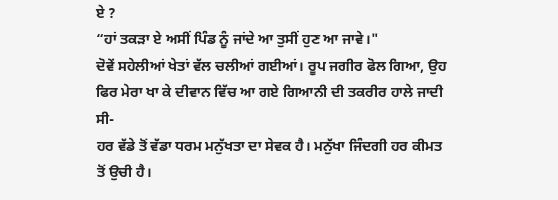ਏ ?
“ਹਾਂ ਤਕੜਾ ਏ ਅਸੀਂ ਪਿੰਡ ਨੂੰ ਜਾਂਦੇ ਆ ਤੁਸੀਂ ਹੁਣ ਆ ਜਾਵੇ।"
ਦੋਵੇਂ ਸਹੇਲੀਆਂ ਖੇਤਾਂ ਵੱਲ ਚਲੀਆਂ ਗਈਆਂ। ਰੂਪ ਜਗੀਰ ਫੋਲ ਗਿਆ, ਉਹ ਫਿਰ ਮੇਰਾ ਖਾ ਕੇ ਦੀਵਾਨ ਵਿੱਚ ਆ ਗਏ ਗਿਆਨੀ ਦੀ ਤਕਰੀਰ ਹਾਲੇ ਜਾਦੀ ਸੀ-
ਹਰ ਵੱਡੇ ਤੋਂ ਵੱਡਾ ਧਰਮ ਮਨੁੱਖਤਾ ਦਾ ਸੇਵਕ ਹੈ। ਮਨੁੱਖਾ ਜਿੰਦਗੀ ਹਰ ਕੀਮਤ ਤੋਂ ਉਚੀ ਹੈ।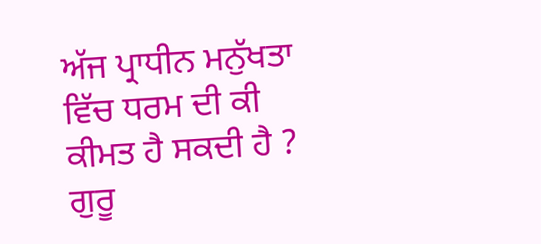ਅੱਜ ਪ੍ਰਾਧੀਨ ਮਨੁੱਖਤਾ ਵਿੱਚ ਧਰਮ ਦੀ ਕੀ ਕੀਮਤ ਹੈ ਸਕਦੀ ਹੈ ? ਗੁਰੂ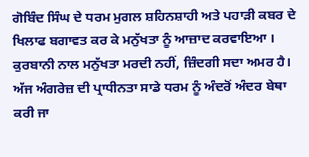ਗੋਬਿੰਦ ਸਿੰਘ ਦੇ ਧਰਮ ਮੁਗਲ ਸ਼ਹਿਨਸ਼ਾਹੀ ਅਤੇ ਪਹਾੜੀ ਕਬਰ ਦੇ ਖਿਲਾਫ ਬਗਾਵਤ ਕਰ ਕੇ ਮਨੁੱਖਤਾ ਨੂੰ ਆਜ਼ਾਦ ਕਰਵਾਇਆ । ਕੁਰਬਾਨੀ ਨਾਲ ਮਨੁੱਖਤਾ ਮਰਦੀ ਨਹੀਂ, ਜ਼ਿੰਦਗੀ ਸਦਾ ਅਮਰ ਹੈ।
ਅੱਜ ਅੰਗਰੇਜ਼ ਦੀ ਪ੍ਰਾਧੀਨਤਾ ਸਾਡੇ ਧਰਮ ਨੂੰ ਅੰਦਰੋਂ ਅੰਦਰ ਬੇਥਾ ਕਰੀ ਜਾ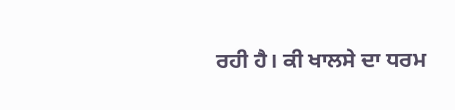ਰਹੀ ਹੈ। ਕੀ ਖਾਲਸੇ ਦਾ ਧਰਮ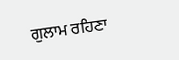ਗੁਲਾਮ ਰਹਿਣਾ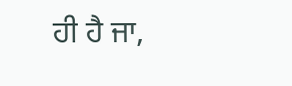ਹੀ ਹੈ ਜਾ,